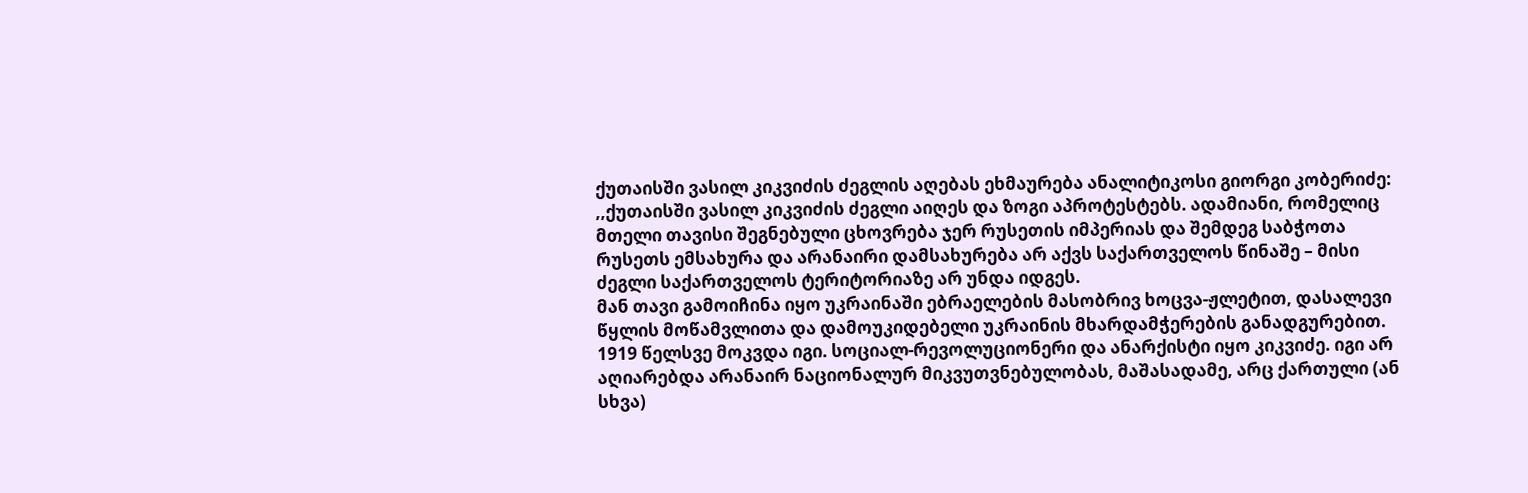ქუთაისში ვასილ კიკვიძის ძეგლის აღებას ეხმაურება ანალიტიკოსი გიორგი კობერიძე:
,,ქუთაისში ვასილ კიკვიძის ძეგლი აიღეს და ზოგი აპროტესტებს. ადამიანი, რომელიც მთელი თავისი შეგნებული ცხოვრება ჯერ რუსეთის იმპერიას და შემდეგ საბჭოთა რუსეთს ემსახურა და არანაირი დამსახურება არ აქვს საქართველოს წინაშე – მისი ძეგლი საქართველოს ტერიტორიაზე არ უნდა იდგეს.
მან თავი გამოიჩინა იყო უკრაინაში ებრაელების მასობრივ ხოცვა-ჟლეტით, დასალევი წყლის მოწამვლითა და დამოუკიდებელი უკრაინის მხარდამჭერების განადგურებით. 1919 წელსვე მოკვდა იგი. სოციალ-რევოლუციონერი და ანარქისტი იყო კიკვიძე. იგი არ აღიარებდა არანაირ ნაციონალურ მიკვუთვნებულობას, მაშასადამე, არც ქართული (ან სხვა)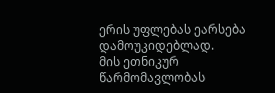ერის უფლებას ეარსება დამოუკიდებლად.
მის ეთნიკურ წარმომავლობას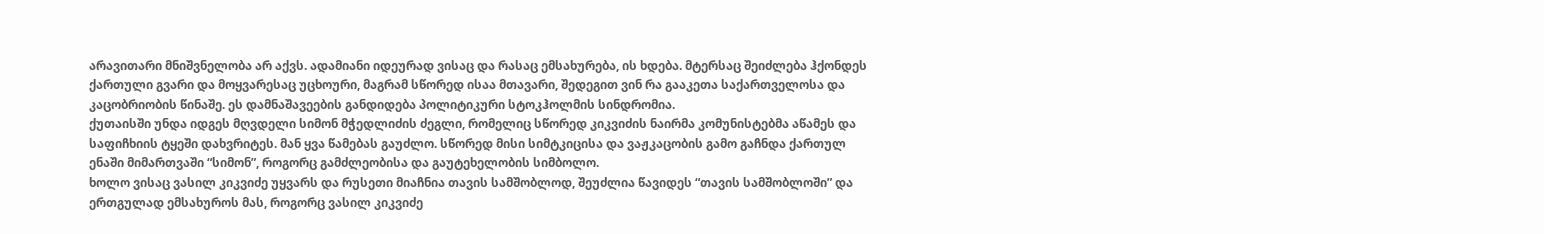არავითარი მნიშვნელობა არ აქვს. ადამიანი იდეურად ვისაც და რასაც ემსახურება, ის ხდება. მტერსაც შეიძლება ჰქონდეს ქართული გვარი და მოყვარესაც უცხოური, მაგრამ სწორედ ისაა მთავარი, შედეგით ვინ რა გააკეთა საქართველოსა და კაცობრიობის წინაშე. ეს დამნაშავეების განდიდება პოლიტიკური სტოკჰოლმის სინდრომია.
ქუთაისში უნდა იდგეს მღვდელი სიმონ მჭედლიძის ძეგლი, რომელიც სწორედ კიკვიძის ნაირმა კომუნისტებმა აწამეს და საფიჩხიის ტყეში დახვრიტეს. მან ყვა წამებას გაუძლო. სწორედ მისი სიმტკიცისა და ვაჟკაცობის გამო გაჩნდა ქართულ ენაში მიმართვაში “სიმონ”, როგორც გამძლეობისა და გაუტეხელობის სიმბოლო.
ხოლო ვისაც ვასილ კიკვიძე უყვარს და რუსეთი მიაჩნია თავის სამშობლოდ, შეუძლია წავიდეს “თავის სამშობლოში” და ერთგულად ემსახუროს მას, როგორც ვასილ კიკვიძე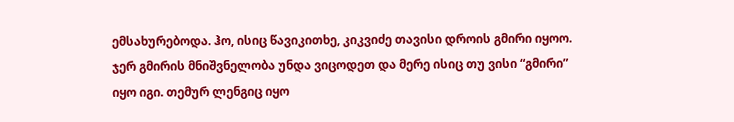ემსახურებოდა. ჰო, ისიც წავიკითხე, კიკვიძე თავისი დროის გმირი იყოო. ჯერ გმირის მნიშვნელობა უნდა ვიცოდეთ და მერე ისიც თუ ვისი “გმირი” იყო იგი. თემურ ლენგიც იყო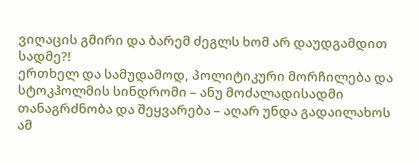ვიღაცის გმირი და ბარემ ძეგლს ხომ არ დაუდგამდით სადმე?!
ერთხელ და სამუდამოდ, პოლიტიკური მორჩილება და სტოკჰოლმის სინდრომი – ანუ მოძალადისადმი თანაგრძნობა და შეყვარება – აღარ უნდა გადაილახოს ამ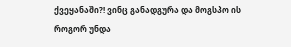ქვეყანაში?! ვინც განადგურა და მოგსპო ის როგორ უნდა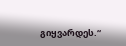გიყვარდეს.“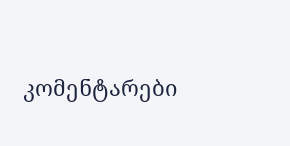კომენტარები